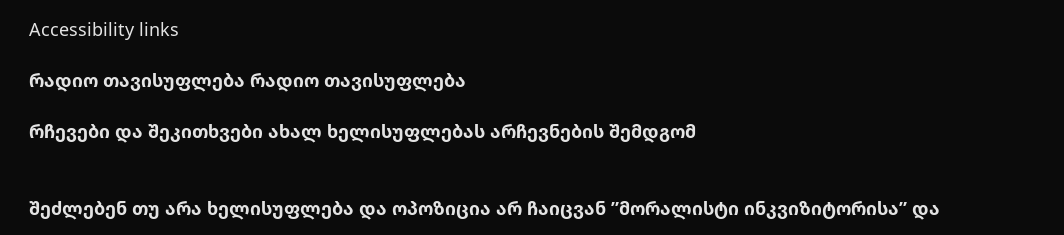Accessibility links

რადიო თავისუფლება რადიო თავისუფლება

რჩევები და შეკითხვები ახალ ხელისუფლებას არჩევნების შემდგომ


შეძლებენ თუ არა ხელისუფლება და ოპოზიცია არ ჩაიცვან ”მორალისტი ინკვიზიტორისა” და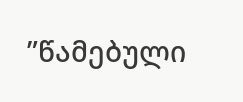”წამებული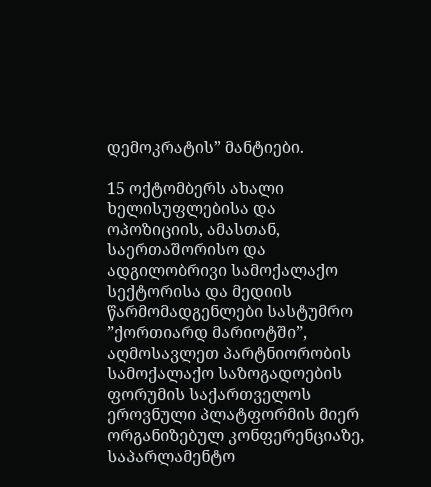დემოკრატის” მანტიები.

15 ოქტომბერს ახალი ხელისუფლებისა და ოპოზიციის, ამასთან, საერთაშორისო და ადგილობრივი სამოქალაქო სექტორისა და მედიის წარმომადგენლები სასტუმრო ”ქორთიარდ მარიოტში”, აღმოსავლეთ პარტნიორობის სამოქალაქო საზოგადოების ფორუმის საქართველოს ეროვნული პლატფორმის მიერ ორგანიზებულ კონფერენციაზე, საპარლამენტო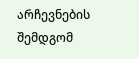არჩევნების შემდგომ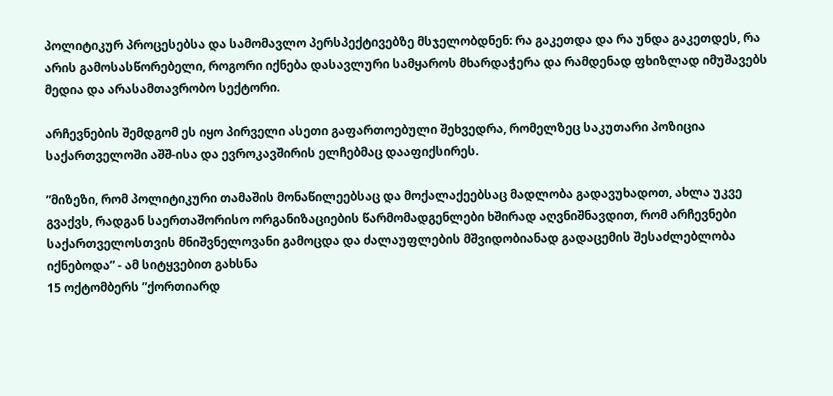პოლიტიკურ პროცესებსა და სამომავლო პერსპექტივებზე მსჯელობდნენ: რა გაკეთდა და რა უნდა გაკეთდეს, რა არის გამოსასწორებელი, როგორი იქნება დასავლური სამყაროს მხარდაჭერა და რამდენად ფხიზლად იმუშავებს მედია და არასამთავრობო სექტორი.

არჩევნების შემდგომ ეს იყო პირველი ასეთი გაფართოებული შეხვედრა, რომელზეც საკუთარი პოზიცია საქართველოში აშშ-ისა და ევროკავშირის ელჩებმაც დააფიქსირეს.

”მიზეზი, რომ პოლიტიკური თამაშის მონაწილეებსაც და მოქალაქეებსაც მადლობა გადავუხადოთ, ახლა უკვე გვაქვს, რადგან საერთაშორისო ორგანიზაციების წარმომადგენლები ხშირად აღვნიშნავდით, რომ არჩევნები საქართველოსთვის მნიშვნელოვანი გამოცდა და ძალაუფლების მშვიდობიანად გადაცემის შესაძლებლობა იქნებოდა” - ამ სიტყვებით გახსნა
15 ოქტომბერს ”ქორთიარდ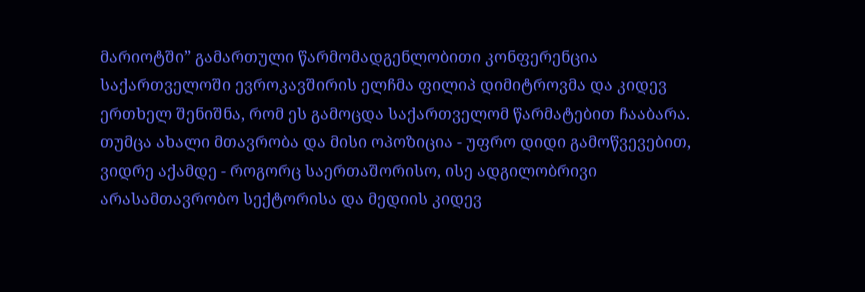მარიოტში” გამართული წარმომადგენლობითი კონფერენცია საქართველოში ევროკავშირის ელჩმა ფილიპ დიმიტროვმა და კიდევ ერთხელ შენიშნა, რომ ეს გამოცდა საქართველომ წარმატებით ჩააბარა. თუმცა ახალი მთავრობა და მისი ოპოზიცია - უფრო დიდი გამოწვევებით, ვიდრე აქამდე - როგორც საერთაშორისო, ისე ადგილობრივი არასამთავრობო სექტორისა და მედიის კიდევ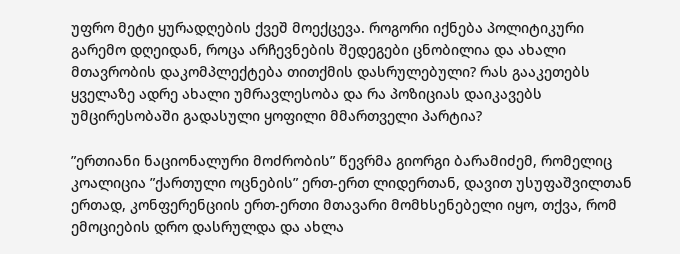უფრო მეტი ყურადღების ქვეშ მოექცევა. როგორი იქნება პოლიტიკური გარემო დღეიდან, როცა არჩევნების შედეგები ცნობილია და ახალი მთავრობის დაკომპლექტება თითქმის დასრულებული? რას გააკეთებს ყველაზე ადრე ახალი უმრავლესობა და რა პოზიციას დაიკავებს უმცირესობაში გადასული ყოფილი მმართველი პარტია?

”ერთიანი ნაციონალური მოძრობის” წევრმა გიორგი ბარამიძემ, რომელიც კოალიცია ”ქართული ოცნების” ერთ-ერთ ლიდერთან, დავით უსუფაშვილთან ერთად, კონფერენციის ერთ-ერთი მთავარი მომხსენებელი იყო, თქვა, რომ ემოციების დრო დასრულდა და ახლა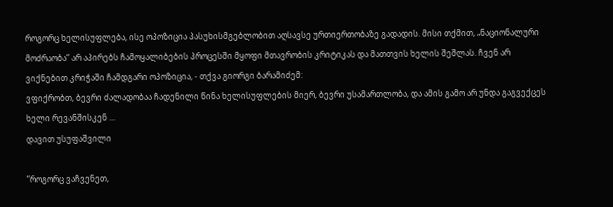როგორც ხელისუფლება, ისე ოპოზიცია პასუხისმგებლობით აღსავსე ურთიერთობაზე გადადის. მისი თქმით, „ნაციონალური მოძრაობა“ არ აპირებს ჩამოყალიბების პროცესში მყოფი მთავრობის კრიტიკას და მათთვის ხელის შეშლას. ჩვენ არ ვიქნებით კრიჭაში ჩამდგარი ოპოზიცია, - თქვა გიორგი ბარამიძემ:
ვფიქრობთ, ბევრი ძალადობაა ჩადენილი წინა ხელისუფლების მიერ, ბევრი უსამართლობა, და ამის გამო არ უნდა გაგვექცეს ხელი რევანშისკენ ...
დავით უსუფაშვილი

”როგორც ვაჩვენეთ,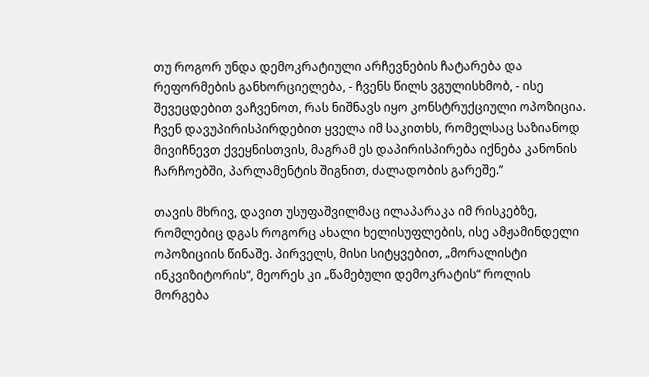თუ როგორ უნდა დემოკრატიული არჩევნების ჩატარება და რეფორმების განხორციელება, - ჩვენს წილს ვგულისხმობ, - ისე შევეცდებით ვაჩვენოთ, რას ნიშნავს იყო კონსტრუქციული ოპოზიცია. ჩვენ დავუპირისპირდებით ყველა იმ საკითხს, რომელსაც საზიანოდ მივიჩნევთ ქვეყნისთვის, მაგრამ ეს დაპირისპირება იქნება კანონის ჩარჩოებში, პარლამენტის შიგნით, ძალადობის გარეშე.”

თავის მხრივ, დავით უსუფაშვილმაც ილაპარაკა იმ რისკებზე, რომლებიც დგას როგორც ახალი ხელისუფლების, ისე ამჟამინდელი ოპოზიციის წინაშე. პირველს, მისი სიტყვებით, „მორალისტი ინკვიზიტორის“, მეორეს კი „წამებული დემოკრატის“ როლის მორგება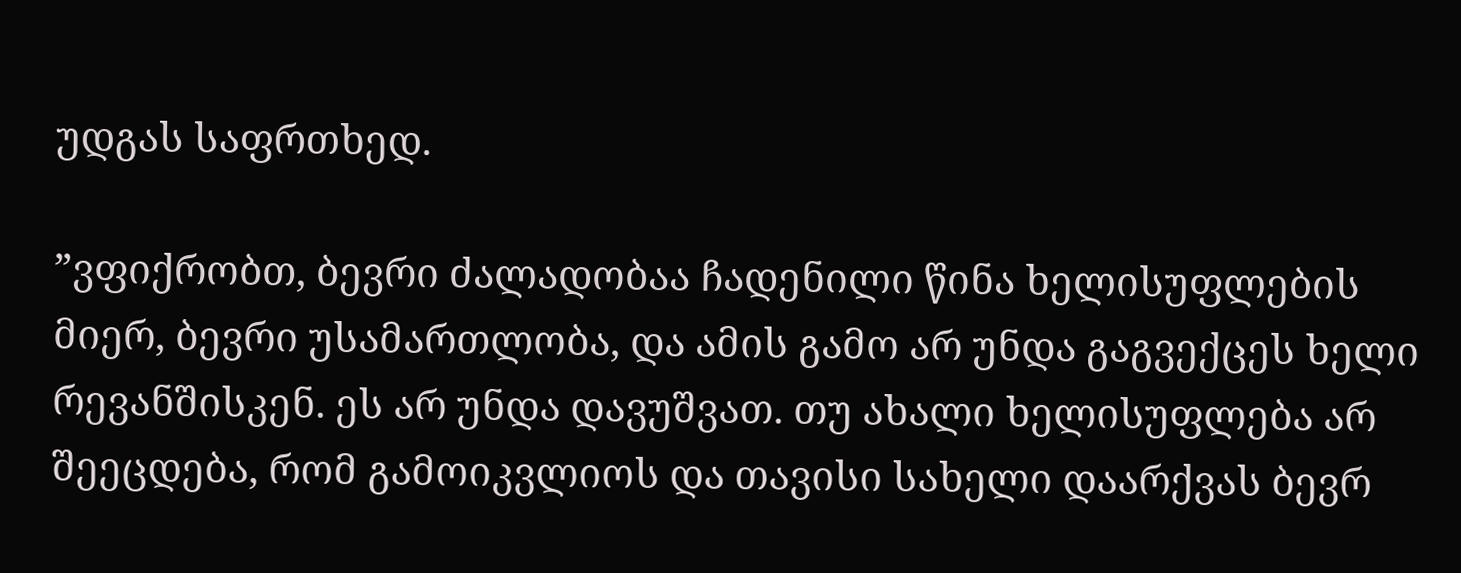უდგას საფრთხედ.

”ვფიქრობთ, ბევრი ძალადობაა ჩადენილი წინა ხელისუფლების მიერ, ბევრი უსამართლობა, და ამის გამო არ უნდა გაგვექცეს ხელი რევანშისკენ. ეს არ უნდა დავუშვათ. თუ ახალი ხელისუფლება არ შეეცდება, რომ გამოიკვლიოს და თავისი სახელი დაარქვას ბევრ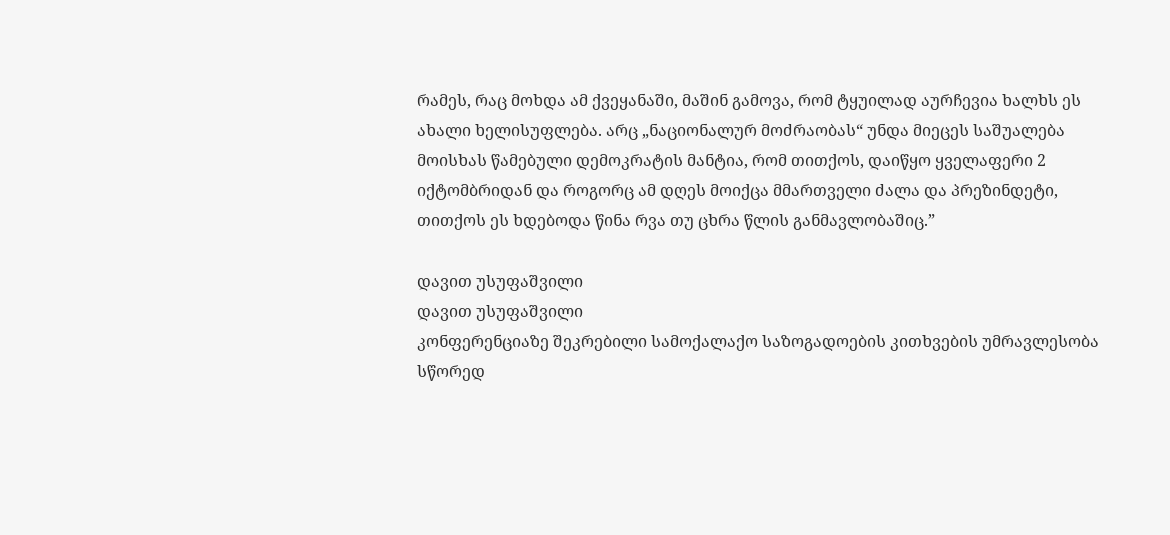რამეს, რაც მოხდა ამ ქვეყანაში, მაშინ გამოვა, რომ ტყუილად აურჩევია ხალხს ეს ახალი ხელისუფლება. არც „ნაციონალურ მოძრაობას“ უნდა მიეცეს საშუალება მოისხას წამებული დემოკრატის მანტია, რომ თითქოს, დაიწყო ყველაფერი 2 იქტომბრიდან და როგორც ამ დღეს მოიქცა მმართველი ძალა და პრეზინდეტი, თითქოს ეს ხდებოდა წინა რვა თუ ცხრა წლის განმავლობაშიც.”

დავით უსუფაშვილი
დავით უსუფაშვილი
კონფერენციაზე შეკრებილი სამოქალაქო საზოგადოების კითხვების უმრავლესობა სწორედ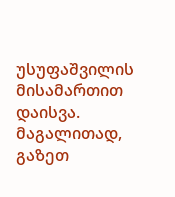უსუფაშვილის მისამართით დაისვა. მაგალითად, გაზეთ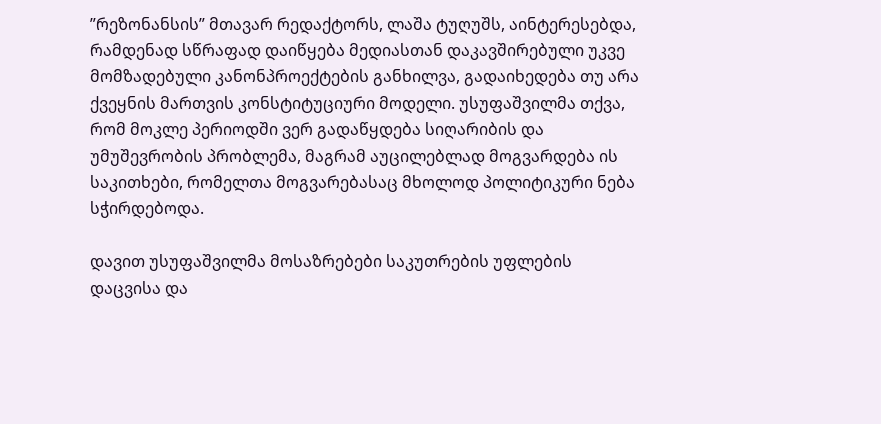”რეზონანსის” მთავარ რედაქტორს, ლაშა ტუღუშს, აინტერესებდა, რამდენად სწრაფად დაიწყება მედიასთან დაკავშირებული უკვე მომზადებული კანონპროექტების განხილვა, გადაიხედება თუ არა ქვეყნის მართვის კონსტიტუციური მოდელი. უსუფაშვილმა თქვა, რომ მოკლე პერიოდში ვერ გადაწყდება სიღარიბის და უმუშევრობის პრობლემა, მაგრამ აუცილებლად მოგვარდება ის საკითხები, რომელთა მოგვარებასაც მხოლოდ პოლიტიკური ნება სჭირდებოდა.

დავით უსუფაშვილმა მოსაზრებები საკუთრების უფლების დაცვისა და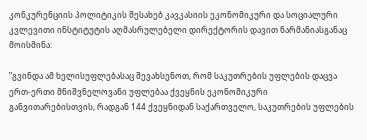კონკურენციის პოლიტიკის შესახებ კავკასიის ეკონომიკური და სოციალური კვლევითი ინსტიტუტის აღმასრულებელი დირექტორის დავით ნარმანიასგანაც მოისმინა:

”გვინდა ამ ხელისუფლებასაც შევახსენოთ, რომ საკუთრების უფლების დაცვა ერთ-ერთი მნიშვნელოვანი უფლებაა ქვეყნის ეკონომიკური განვითარებისთვის, რადგან 144 ქვეყნიდან საქართველო, საკუთრების უფლების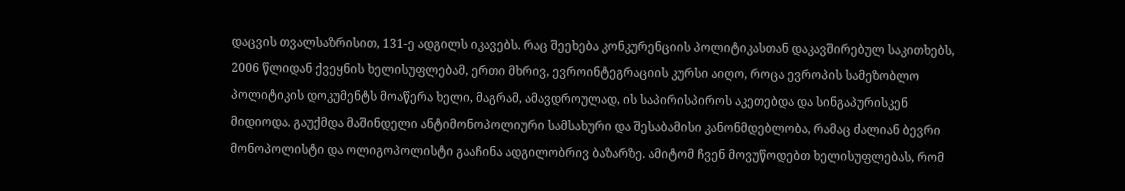დაცვის თვალსაზრისით, 131-ე ადგილს იკავებს. რაც შეეხება კონკურენციის პოლიტიკასთან დაკავშირებულ საკითხებს, 2006 წლიდან ქვეყნის ხელისუფლებამ, ერთი მხრივ, ევროინტეგრაციის კურსი აიღო, როცა ევროპის სამეზობლო პოლიტიკის დოკუმენტს მოაწერა ხელი, მაგრამ, ამავდროულად, ის საპირისპიროს აკეთებდა და სინგაპურისკენ მიდიოდა. გაუქმდა მაშინდელი ანტიმონოპოლიური სამსახური და შესაბამისი კანონმდებლობა, რამაც ძალიან ბევრი მონოპოლისტი და ოლიგოპოლისტი გააჩინა ადგილობრივ ბაზარზე. ამიტომ ჩვენ მოვუწოდებთ ხელისუფლებას, რომ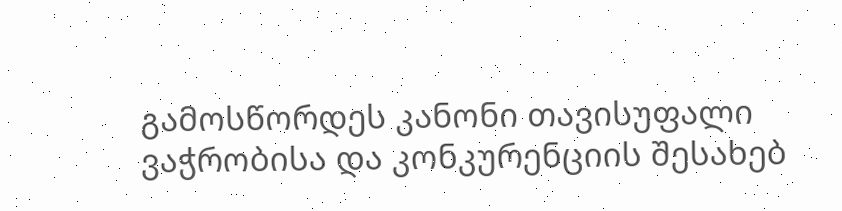გამოსწორდეს კანონი თავისუფალი ვაჭრობისა და კონკურენციის შესახებ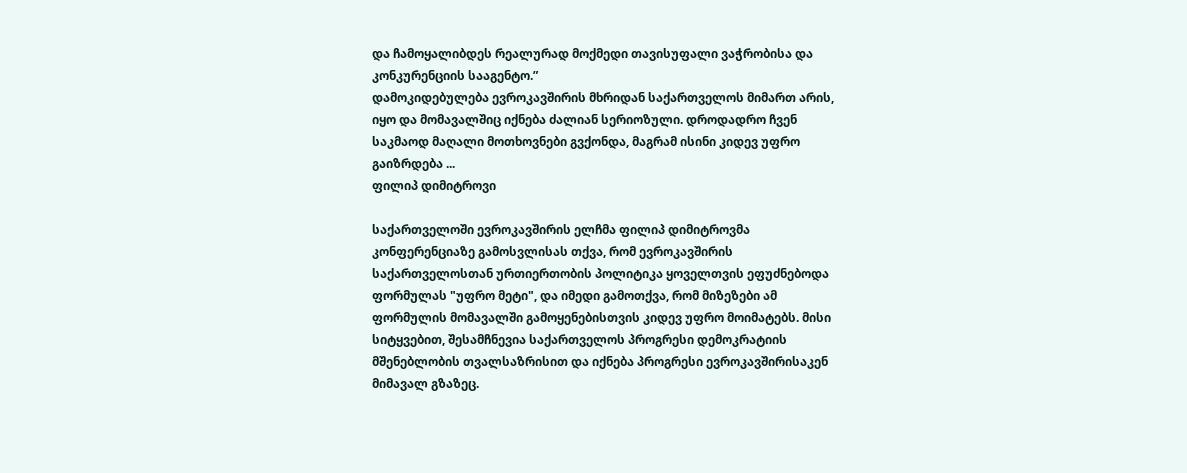და ჩამოყალიბდეს რეალურად მოქმედი თავისუფალი ვაჭრობისა და კონკურენციის სააგენტო.”
დამოკიდებულება ევროკავშირის მხრიდან საქართველოს მიმართ არის, იყო და მომავალშიც იქნება ძალიან სერიოზული. დროდადრო ჩვენ საკმაოდ მაღალი მოთხოვნები გვქონდა, მაგრამ ისინი კიდევ უფრო გაიზრდება ...
ფილიპ დიმიტროვი

საქართველოში ევროკავშირის ელჩმა ფილიპ დიმიტროვმა კონფერენციაზე გამოსვლისას თქვა, რომ ევროკავშირის საქართველოსთან ურთიერთობის პოლიტიკა ყოველთვის ეფუძნებოდა ფორმულას "უფრო მეტი", და იმედი გამოთქვა, რომ მიზეზები ამ ფორმულის მომავალში გამოყენებისთვის კიდევ უფრო მოიმატებს. მისი სიტყვებით, შესამჩნევია საქართველოს პროგრესი დემოკრატიის მშენებლობის თვალსაზრისით და იქნება პროგრესი ევროკავშირისაკენ მიმავალ გზაზეც.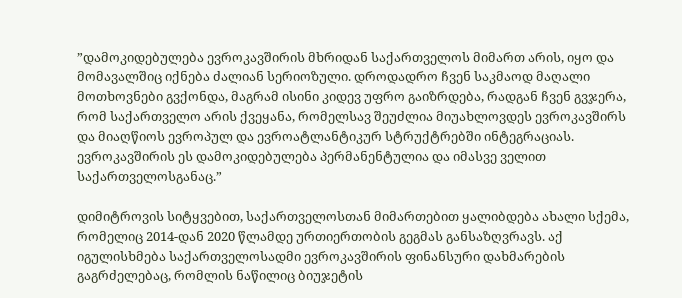”დამოკიდებულება ევროკავშირის მხრიდან საქართველოს მიმართ არის, იყო და მომავალშიც იქნება ძალიან სერიოზული. დროდადრო ჩვენ საკმაოდ მაღალი მოთხოვნები გვქონდა, მაგრამ ისინი კიდევ უფრო გაიზრდება, რადგან ჩვენ გვჯერა, რომ საქართველო არის ქვეყანა, რომელსავ შეუძლია მიუახლოვდეს ევროკავშირს და მიაღწიოს ევროპულ და ევროატლანტიკურ სტრუქტრებში ინტეგრაციას. ევროკავშირის ეს დამოკიდებულება პერმანენტულია და იმასვე ველით საქართველოსგანაც.”

დიმიტროვის სიტყვებით, საქართველოსთან მიმართებით ყალიბდება ახალი სქემა, რომელიც 2014-დან 2020 წლამდე ურთიერთობის გეგმას განსაზღვრავს. აქ იგულისხმება საქართველოსადმი ევროკავშირის ფინანსური დახმარების გაგრძელებაც, რომლის ნაწილიც ბიუჯეტის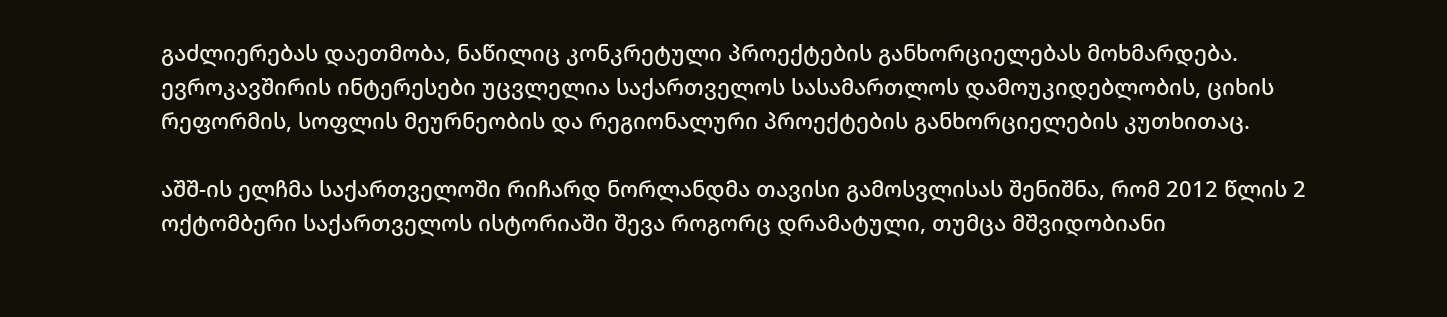გაძლიერებას დაეთმობა, ნაწილიც კონკრეტული პროექტების განხორციელებას მოხმარდება. ევროკავშირის ინტერესები უცვლელია საქართველოს სასამართლოს დამოუკიდებლობის, ციხის რეფორმის, სოფლის მეურნეობის და რეგიონალური პროექტების განხორციელების კუთხითაც.

აშშ-ის ელჩმა საქართველოში რიჩარდ ნორლანდმა თავისი გამოსვლისას შენიშნა, რომ 2012 წლის 2 ოქტომბერი საქართველოს ისტორიაში შევა როგორც დრამატული, თუმცა მშვიდობიანი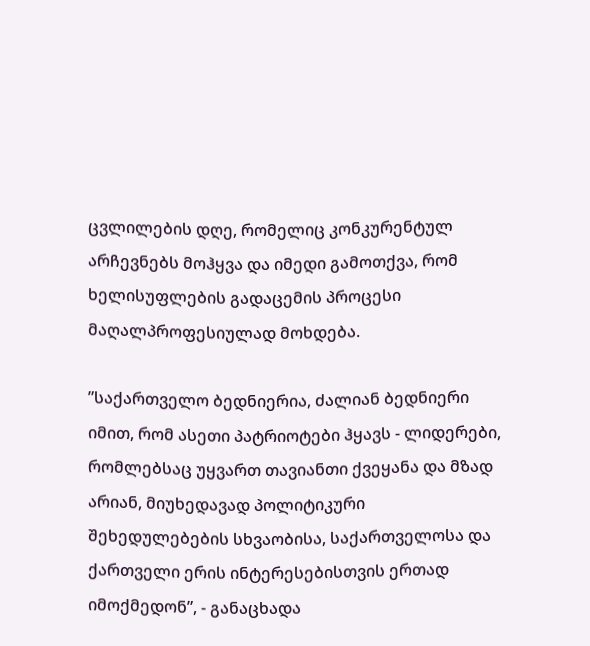ცვლილების დღე, რომელიც კონკურენტულ არჩევნებს მოჰყვა და იმედი გამოთქვა, რომ ხელისუფლების გადაცემის პროცესი მაღალპროფესიულად მოხდება.

”საქართველო ბედნიერია, ძალიან ბედნიერი იმით, რომ ასეთი პატრიოტები ჰყავს - ლიდერები, რომლებსაც უყვართ თავიანთი ქვეყანა და მზად არიან, მიუხედავად პოლიტიკური შეხედულებების სხვაობისა, საქართველოსა და ქართველი ერის ინტერესებისთვის ერთად იმოქმედონ”, - განაცხადა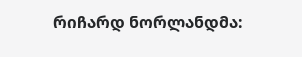რიჩარდ ნორლანდმა: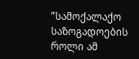”სამოქალაქო საზოგადოების როლი ამ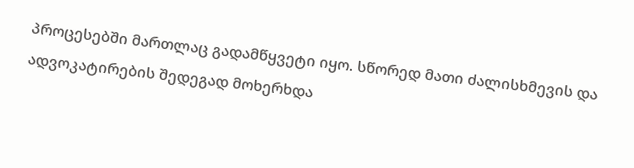პროცესებში მართლაც გადამწყვეტი იყო. სწორედ მათი ძალისხმევის და ადვოკატირების შედეგად მოხერხდა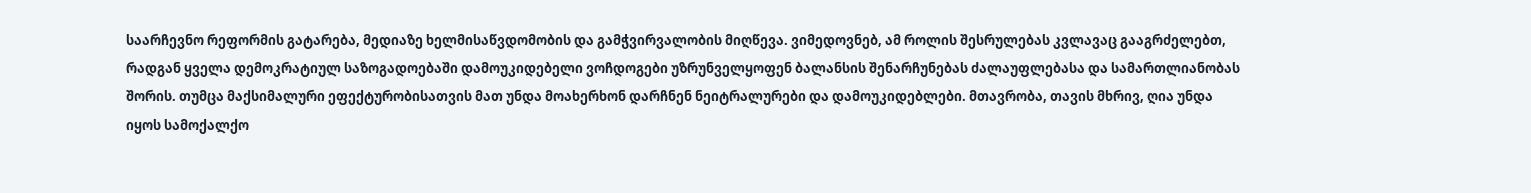საარჩევნო რეფორმის გატარება, მედიაზე ხელმისაწვდომობის და გამჭვირვალობის მიღწევა. ვიმედოვნებ, ამ როლის შესრულებას კვლავაც გააგრძელებთ, რადგან ყველა დემოკრატიულ საზოგადოებაში დამოუკიდებელი ვოჩდოგები უზრუნველყოფენ ბალანსის შენარჩუნებას ძალაუფლებასა და სამართლიანობას შორის. თუმცა მაქსიმალური ეფექტურობისათვის მათ უნდა მოახერხონ დარჩნენ ნეიტრალურები და დამოუკიდებლები. მთავრობა, თავის მხრივ, ღია უნდა იყოს სამოქალქო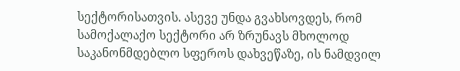სექტორისათვის. ასევე უნდა გვახსოვდეს, რომ სამოქალაქო სექტორი არ ზრუნავს მხოლოდ საკანონმდებლო სფეროს დახვეწაზე, ის ნამდვილ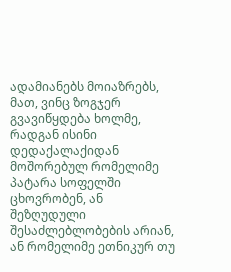ადამიანებს მოიაზრებს, მათ, ვინც ზოგჯერ გვავიწყდება ხოლმე, რადგან ისინი დედაქალაქიდან მოშორებულ რომელიმე პატარა სოფელში ცხოვრობენ, ან შეზღუდული შესაძლებლობების არიან, ან რომელიმე ეთნიკურ თუ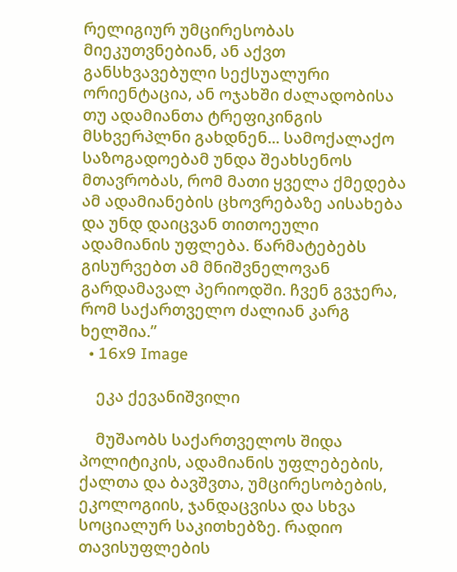რელიგიურ უმცირესობას მიეკუთვნებიან, ან აქვთ განსხვავებული სექსუალური ორიენტაცია, ან ოჯახში ძალადობისა თუ ადამიანთა ტრეფიკინგის მსხვერპლნი გახდნენ... სამოქალაქო საზოგადოებამ უნდა შეახსენოს მთავრობას, რომ მათი ყველა ქმედება ამ ადამიანების ცხოვრებაზე აისახება და უნდ დაიცვან თითოეული ადამიანის უფლება. წარმატებებს გისურვებთ ამ მნიშვნელოვან გარდამავალ პერიოდში. ჩვენ გვჯერა, რომ საქართველო ძალიან კარგ ხელშია.”
  • 16x9 Image

    ეკა ქევანიშვილი

    მუშაობს საქართველოს შიდა პოლიტიკის, ადამიანის უფლებების, ქალთა და ბავშვთა, უმცირესობების, ეკოლოგიის, ჯანდაცვისა და სხვა სოციალურ საკითხებზე. რადიო თავისუფლების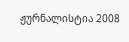ჟურნალისტია 2008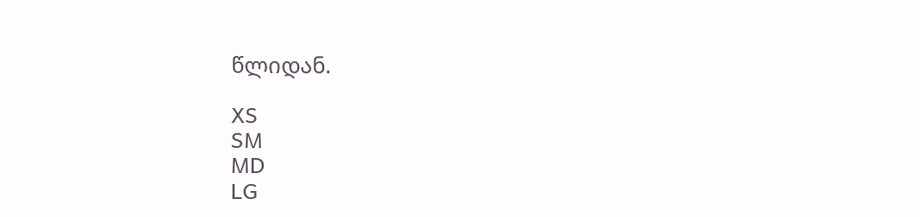წლიდან.

XS
SM
MD
LG